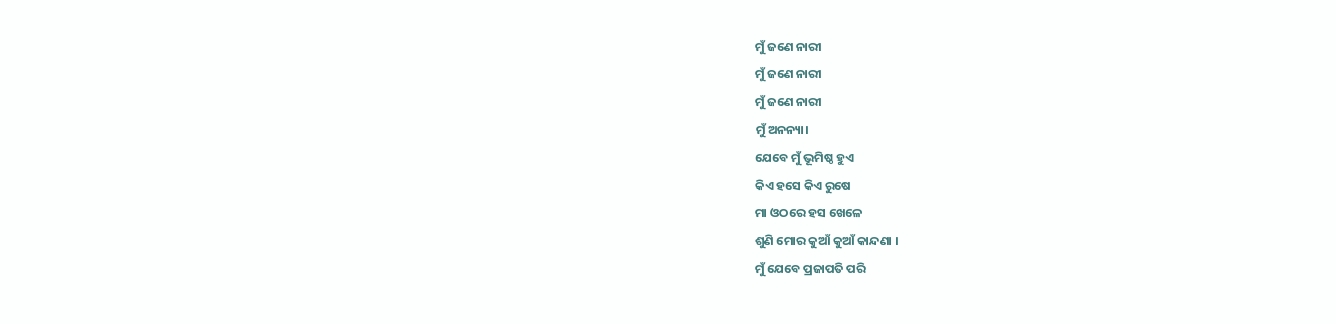ମୁଁ ଜଣେ ନାରୀ
ମୁଁ ଜଣେ ନାରୀ
ମୁଁ ଜଣେ ନାରୀ
ମୁଁ ଅନନ୍ୟା।
ଯେବେ ମୁଁ ଭୂମିଷ୍ଠ ହୁଏ
କିଏ ହସେ କିଏ ରୁଷେ
ମା ଓଠରେ ହସ ଖେଳେ
ଶୁଣି ମୋର କୁଆଁ କୁଆଁ କାନ୍ଦଣା ।
ମୁଁ ଯେବେ ପ୍ରଜାପତି ପରି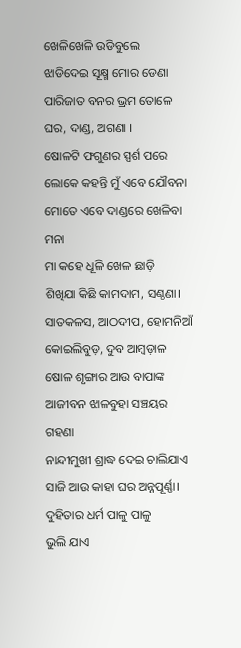ଖେଳିଖେଳି ଉଡିବୁଲେ
ଝାଡିଦେଇ ସୂକ୍ଷ୍ମ ମୋର ଡେଣା
ପାରିଜାତ ବନର ଭ୍ରମ ତୋଳେ
ଘର, ଦାଣ୍ଡ, ଅଗଣା ।
ଷୋଳଟି ଫଗୁଣର ସ୍ପର୍ଶ ପରେ
ଲୋକେ କହନ୍ତି ମୁଁ ଏବେ ଯୌବନା
ମୋତେ ଏବେ ଦାଣ୍ଡରେ ଖେଳିବା ମନା
ମା କହେ ଧୂଳି ଖେଳ ଛାଡ଼ି
ଶିଖିଯା କିଛି କାମଦାମ, ସଣ୍ଠଣା।
ସାତକଳସ, ଆଠଦୀପ, ହୋମନିଆଁ
କୋଇଲିବୁଡ଼, ଦୁବ ଆମ୍ବଡ଼ାଳ
ଷୋଳ ଶୃଙ୍ଗାର ଆଉ ବାପାଙ୍କ
ଆଜୀବନ ଝାଳବୁହା ସଞ୍ଚୟର ଗହଣା
ନାନ୍ଦୀମୁଖୀ ଶ୍ରାଦ୍ଧ ଦେଇ ଚାଲିଯାଏ
ସାଜି ଆଉ କାହା ଘର ଅନ୍ନପୂର୍ଣ୍ଣା।
ଦୁହିତାର ଧର୍ମ ପାଳୁ ପାଳୁ
ଭୁଲି ଯାଏ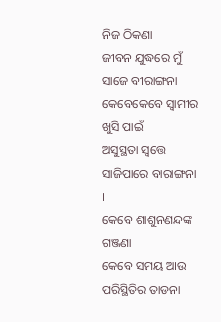ନିଜ ଠିକଣା
ଜୀବନ ଯୁଦ୍ଧରେ ମୁଁ ସାଜେ ବୀରାଙ୍ଗନା
କେବେକେବେ ସ୍ୱାମୀର ଖୁସି ପାଇଁ
ଅସୁସ୍ଥତା ସ୍ଵତ୍ତେ ସାଜିପାରେ ବାରାଙ୍ଗନା ।
କେବେ ଶାଶୁନଣନ୍ଦଙ୍କ ଗଞ୍ଜଣା
କେବେ ସମୟ ଆଉ ପରିସ୍ଥିତିର ତାଡନା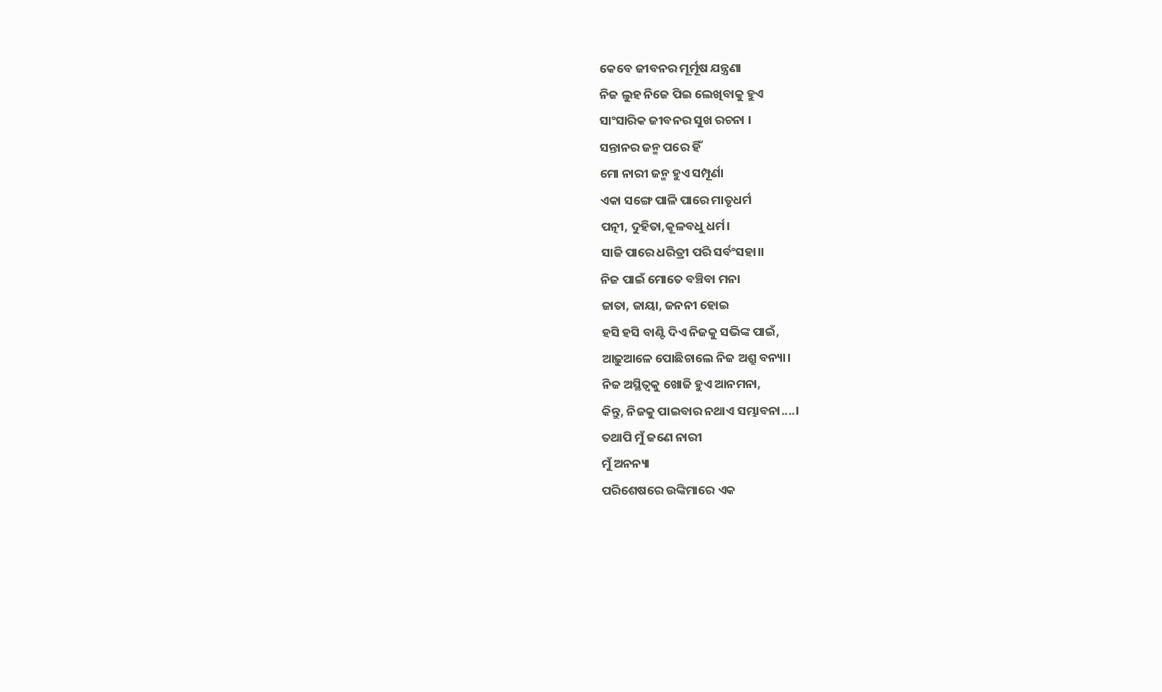କେବେ ଜୀବନର ମୂର୍ମୂଷ ଯନ୍ତ୍ରଣା
ନିଜ ଲୁହ ନିଜେ ପିଇ ଲେଖିବାକୁ ହୁଏ
ସାଂସାରିକ ଜୀବନର ସୁଖ ରଚନା ।
ସନ୍ତାନର ଜନ୍ମ ପରେ ହିଁ
ମୋ ନାରୀ ଜନ୍ମ ହୁଏ ସମ୍ପୂର୍ଣା
ଏକା ସଙ୍ଗେ ପାଳି ପାରେ ମାତୃଧର୍ମ
ପତ୍ନୀ, ଦୁହିତା,କୂଳବଧୁ ଧର୍ମ।
ସାଜି ପାରେ ଧରିତ୍ରୀ ପରି ସର୍ବଂସହା।।
ନିଜ ପାଇଁ ମୋତେ ବଞ୍ଚିବା ମନା
ଜାତା, ଜାୟା, ଜନନୀ ହୋଇ
ହସି ହସି ବାଣ୍ଟି ଦିଏ ନିଜକୁ ସଭିଙ୍କ ପାଇଁ,
ଆଢ଼ୁଆଳେ ପୋଛିଚାଲେ ନିଜ ଅଶ୍ରୁ ବନ୍ୟା।
ନିଜ ଅସ୍ଥିତ୍ଵକୁ ଖୋଜି ହୁଏ ଆନମନା,
କିନ୍ତୁ, ନିଜକୁ ପାଇବାର ନଥାଏ ସମ୍ଭାବନା....।
ତଥାପି ମୁଁ ଜଣେ ନାରୀ
ମୁଁ ଅନନ୍ୟା
ପରିଶେଷରେ ଉଙ୍କିମାରେ ଏକ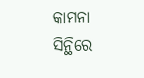କାମନା
ସିନ୍ଥିରେ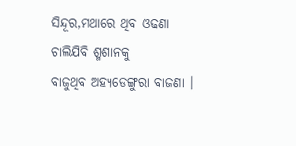ସିନ୍ଦୂର,ମଥାରେ ଥିବ ଓଢଣା
ଚାଲିଯିବି ଶ୍ମଶାନକୁ
ବାଜୁଥିବ ଅହ୍ୟଡେଙ୍ଗୁରା ବାଜଣା ।